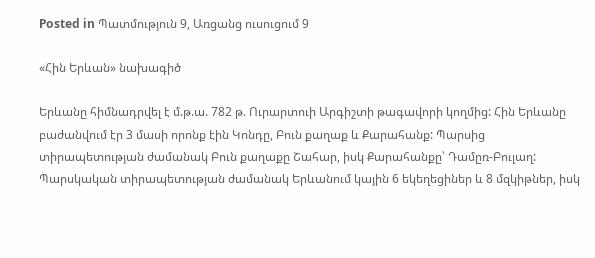Posted in Պատմություն 9, Առցանց ուսուցում 9

«Հին Երևան» նախագիծ

Երևանը հիմնադրվել է մ.թ.ա. 782 թ. Ուրարտուի Արգիշտի թագավորի կողմից: Հին Երևանը բաժանվում էր 3 մասի որոնք էին Կոնդը, Բուն քաղաք և Քարահանք: Պարսից տիրապետության ժամանակ Բուն քաղաքը Շահար, իսկ Քարահանքը՝ Դամըռ-Բուլաղ: Պարսկական տիրապետության ժամանակ Երևանում կային 6 եկեղեցիներ և 8 մզկիթներ, իսկ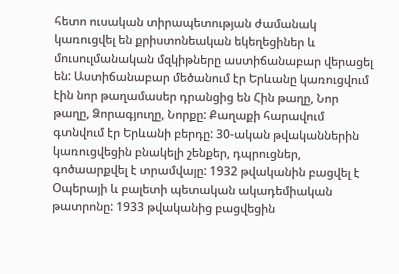հետո ուսական տիրապետության ժամանակ կառուցվել են քրիստոնեական եկեղեցիներ և մուսուլմանական մզկիթները աստիճանաբար վերացել են: Աստիճանաբար մեծանում էր Երևանը կառուցվում էին նոր թաղամասեր դրանցից են Հին թաղը, Նոր թաղը, Ձորագյուղը, Նորքը: Քաղաքի հարավում գտնվում էր Երևանի բերդը: 30-ական թվականներին կառուցվեցին բնակելի շենքեր, դպրուցներ, գոծաարքվել է տրամվայը: 1932 թվականին բացվել է Օպերայի և բալետի պետական ակադեմիական թատրոնը: 1933 թվականից բացվեցին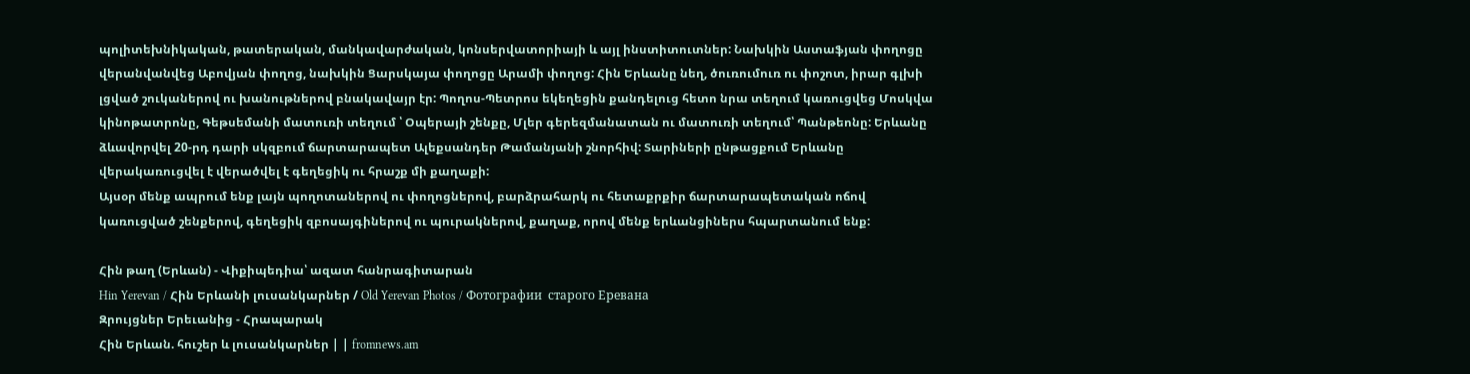պոլիտեխնիկական, թատերական, մանկավարժական, կոնսերվատորիայի և այլ ինստիտուտներ: Նախկին Աստաֆյան փողոցը վերանվանվեց Աբովյան փողոց, նախկին Ցարսկայա փողոցը Արամի փողոց: Հին Երևանը նեղ, ծուռումուռ ու փոշոտ, իրար գլխի լցված շուկաներով ու խանութներով բնակավայր էր: Պողոս-Պետրոս եկեղեցին քանդելուց հետո նրա տեղում կառուցվեց Մոսկվա կինոթատրոնը, Գեթսեմանի մատուռի տեղում ՝ Օպերայի շենքը, Մլեր գերեզմանատան ու մատուռի տեղում՝ Պանթեոնը: Երևանը ձևավորվել 20-րդ դարի սկզբում ճարտարապետ Ալեքսանդեր Թամանյանի շնորհիվ: Տարիների ընթացքում Երևանը վերակառուցվել է վերածվել է գեղեցիկ ու հրաշք մի քաղաքի:
Այսօր մենք ապրում ենք լայն պողոտաներով ու փողոցներով, բարձրահարկ ու հետաքրքիր ճարտարապետական ոճով կառուցված շենքերով, գեղեցիկ զբոսայգիներով ու պուրակներով, քաղաք, որով մենք երևանցիներս հպարտանում ենք:

Հին թաղ (Երևան) - Վիքիպեդիա՝ ազատ հանրագիտարան
Hin Yerevan / Հին Երևանի լուսանկարներ / Old Yerevan Photos / Фотографии  старого Еревана
Զրույցներ Երեւանից - Հրապարակ
Հին Երևան. հուշեր և լուսանկարներ | | fromnews.am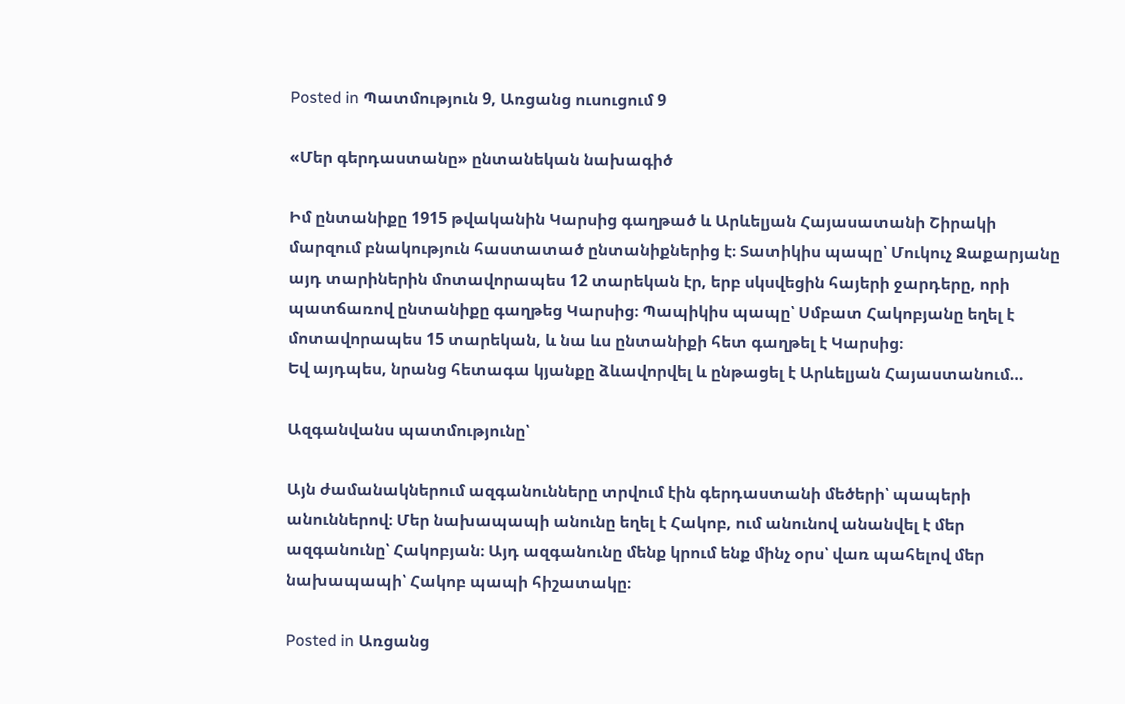Posted in Պատմություն 9, Առցանց ուսուցում 9

«Մեր գերդաստանը» ընտանեկան նախագիծ

Իմ ընտանիքը 1915 թվականին Կարսից գաղթած և Արևելյան Հայասատանի Շիրակի մարզում բնակություն հաստատած ընտանիքներից է։ Տատիկիս պապը՝ Մուկուչ Զաքարյանը այդ տարիներին մոտավորապես 12 տարեկան էր, երբ սկսվեցին հայերի ջարդերը, որի պատճառով ընտանիքը գաղթեց Կարսից։ Պապիկիս պապը՝ Սմբատ Հակոբյանը եղել է մոտավորապես 15 տարեկան, և նա ևս ընտանիքի հետ գաղթել է Կարսից։
Եվ այդպես, նրանց հետագա կյանքը ձևավորվել և ընթացել է Արևելյան Հայաստանում…

Ազգանվանս պատմությունը՝

Այն ժամանակներում ազգանունները տրվում էին գերդաստանի մեծերի՝ պապերի անուններով։ Մեր նախապապի անունը եղել է Հակոբ, ում անունով անանվել է մեր ազգանունը՝ Հակոբյան։ Այդ ազգանունը մենք կրում ենք մինչ օրս՝ վառ պահելով մեր նախապապի՝ Հակոբ պապի հիշատակը։

Posted in Առցանց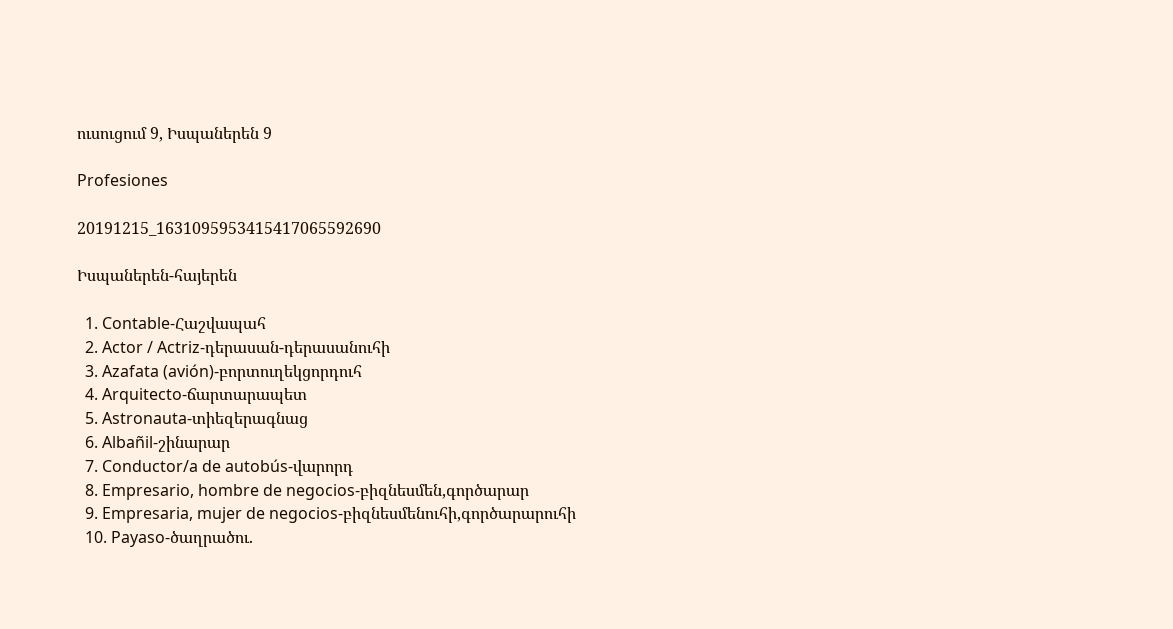ուսուցում 9, Իսպաներեն 9

Profesiones

20191215_1631095953415417065592690

Իսպաներեն-հայերեն

  1. Contable-Հաշվապահ
  2. Actor / Actriz-դերասան-դերասանուհի
  3. Azafata (avión)-բորտուղեկցորդուհ
  4. Arquitecto-ճարտարապետ
  5. Astronauta-տիեզերագնաց
  6. Albañil-շինարար
  7. Conductor/a de autobús-վարորդ
  8. Empresario, hombre de negocios-բիզնեսմեն,գործարար
  9. Empresaria, mujer de negocios-բիզնեսմենուհի,գործարարուհի
  10. Payaso-ծաղրածու.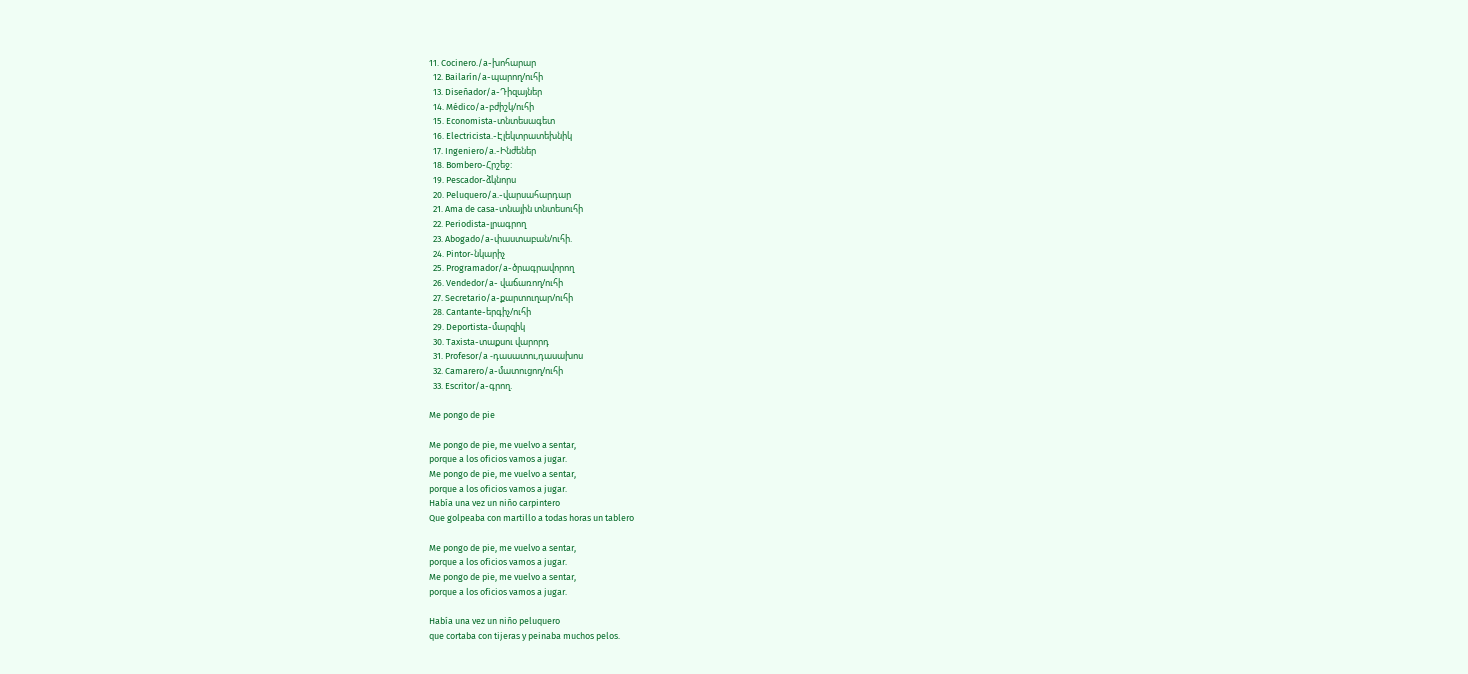11. Cocinero./a-խոհարար
  12. Bailarín/a-պարող/ուհի
  13. Diseñador/a-Դիզայներ
  14. Médico/a-բժիշկ/ուհի
  15. Economista-տնտեսագետ
  16. Electricista.-Էլեկտրատեխնիկ
  17. Ingeniero/a.-Ինժեներ
  18. Bombero-Հրշեջ:
  19. Pescador-ձկնորս
  20. Peluquero/a.-վարսահարդար
  21. Ama de casa-տնային տնտեսուհի
  22. Periodista-լրագրող
  23. Abogado/a-փաստաբան/ուհի.
  24. Pintor-նկարիչ
  25. Programador/a-ծրագրավորող
  26. Vendedor/a- վաճառող/ուհի
  27. Secretario/a-քարտուղար/ուհի
  28. Cantante-երգիչ/ուհի
  29. Deportista-մարզիկ
  30. Taxista-տաքսու վարորդ
  31. Profesor/a -դասատու,դասախոս
  32. Camarero/a-մատուցող/ուհի
  33. Escritor/a-գրող.

Me pongo de pie

Me pongo de pie, me vuelvo a sentar,
porque a los oficios vamos a jugar.
Me pongo de pie, me vuelvo a sentar,
porque a los oficios vamos a jugar.
Había una vez un niño carpintero
Que golpeaba con martillo a todas horas un tablero

Me pongo de pie, me vuelvo a sentar,
porque a los oficios vamos a jugar.
Me pongo de pie, me vuelvo a sentar,
porque a los oficios vamos a jugar.

Había una vez un niño peluquero
que cortaba con tijeras y peinaba muchos pelos.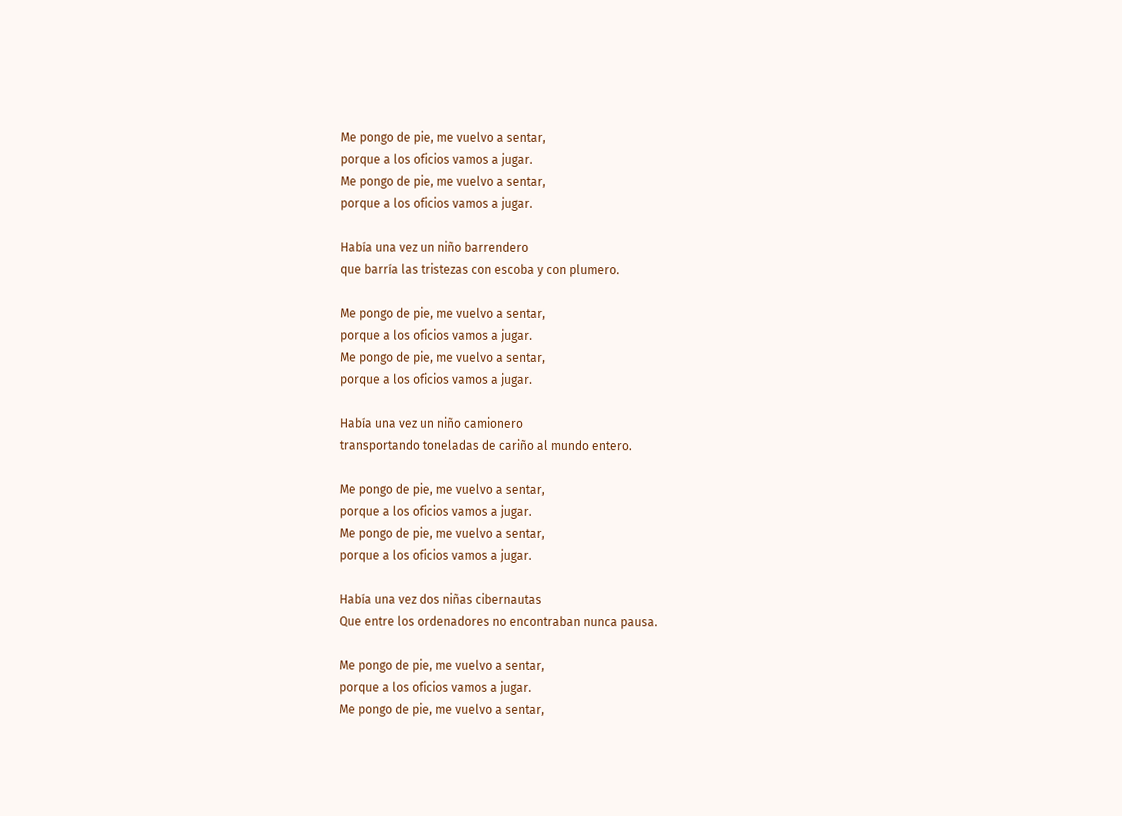Me pongo de pie, me vuelvo a sentar,
porque a los oficios vamos a jugar.
Me pongo de pie, me vuelvo a sentar,
porque a los oficios vamos a jugar.

Había una vez un niño barrendero
que barría las tristezas con escoba y con plumero.

Me pongo de pie, me vuelvo a sentar,
porque a los oficios vamos a jugar.
Me pongo de pie, me vuelvo a sentar,
porque a los oficios vamos a jugar.

Había una vez un niño camionero
transportando toneladas de cariño al mundo entero.

Me pongo de pie, me vuelvo a sentar,
porque a los oficios vamos a jugar.
Me pongo de pie, me vuelvo a sentar,
porque a los oficios vamos a jugar.

Había una vez dos niñas cibernautas
Que entre los ordenadores no encontraban nunca pausa.

Me pongo de pie, me vuelvo a sentar,
porque a los oficios vamos a jugar.
Me pongo de pie, me vuelvo a sentar,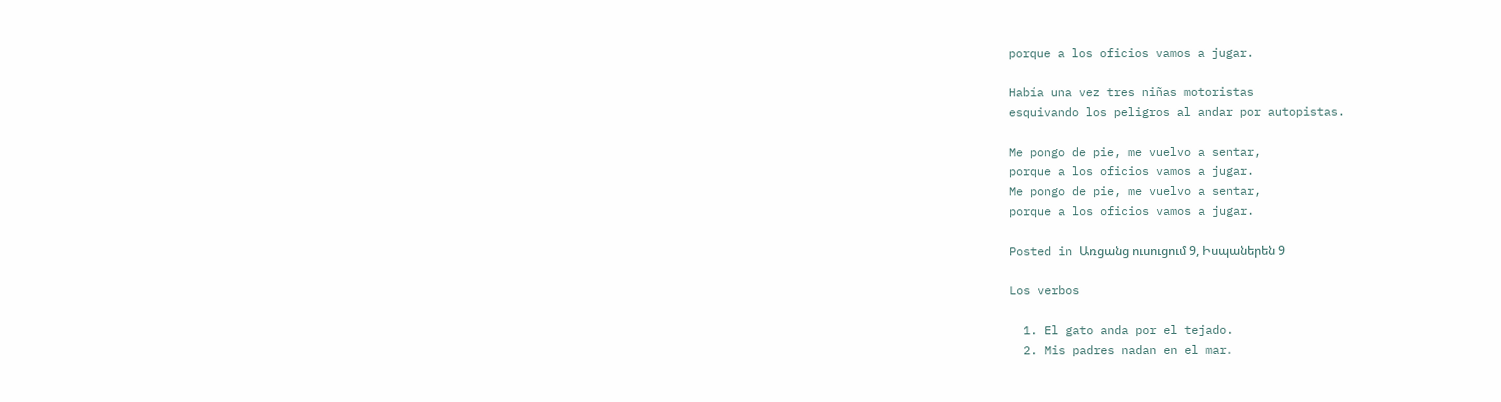porque a los oficios vamos a jugar.

Había una vez tres niñas motoristas
esquivando los peligros al andar por autopistas.

Me pongo de pie, me vuelvo a sentar,
porque a los oficios vamos a jugar.
Me pongo de pie, me vuelvo a sentar,
porque a los oficios vamos a jugar.

Posted in Առցանց ուսուցում 9, Իսպաներեն 9

Los verbos

  1. El gato anda por el tejado.
  2. Mis padres nadan en el mar․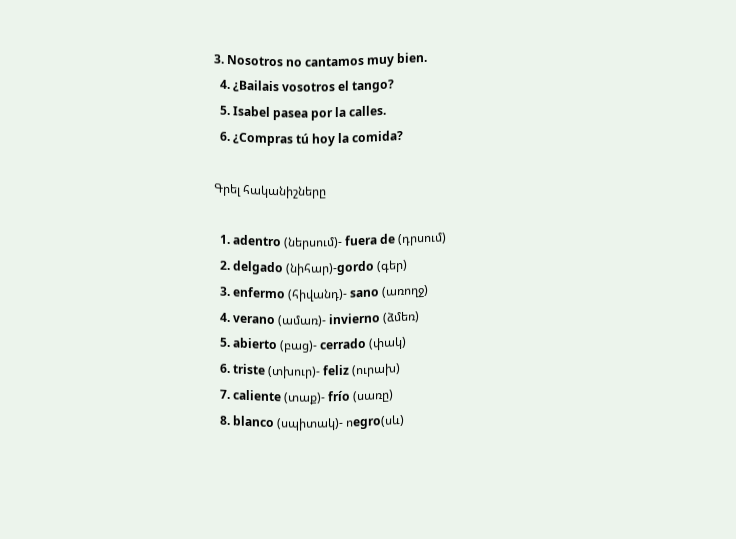3. Nosotros no cantamos muy bien.
  4. ¿Bailais vosotros el tango?
  5. Isabel pasea por la calles.
  6. ¿Compras tú hoy la comida?

Գրել հականիշները

  1. adentro (ներսում)- fuera de (դրսում)
  2. delgado (նիհար)-gordo (գեր)
  3. enfermo (հիվանդ)- sano (առողջ)
  4. verano (ամառ)- invierno (ձմեռ)
  5. abierto (բաց)- cerrado (փակ)
  6. triste (տխուր)- feliz (ուրախ)
  7. caliente (տաք)- frío (սառը)
  8. blanco (սպիտակ)- ոegro(սև)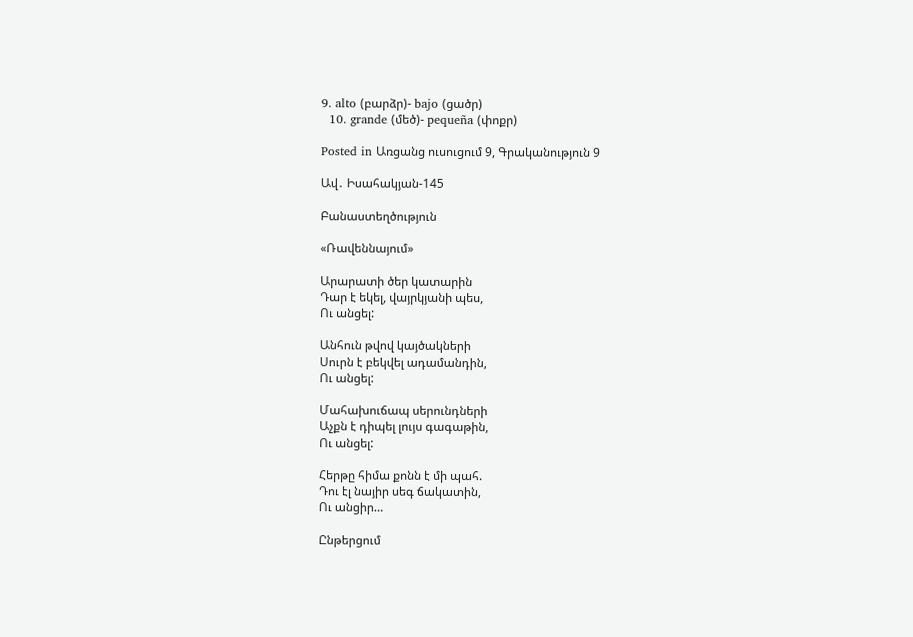9. alto (բարձր)- bajo (ցածր)
  10. grande (մեծ)- pequeña (փոքր)

Posted in Առցանց ուսուցում 9, Գրականություն 9

Ավ․ Իսահակյան-145

Բանաստեղծություն

«Ռավեննայում»

Արարատի ծեր կատարին
Դար է եկել, վայրկյանի պես,
Ու անցել:

Անհուն թվով կայծակների
Սուրն է բեկվել ադամանդին,
Ու անցել:

Մահախուճապ սերունդների
Աչքն է դիպել լույս գագաթին,
Ու անցել:

Հերթը հիմա քոնն է մի պահ.
Դու էլ նայիր սեգ ճակատին,
Ու անցիր…

Ընթերցում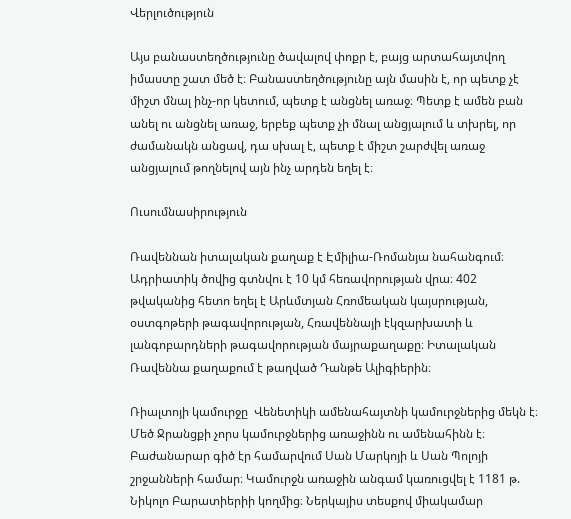Վերլուծություն

Այս բանաստեղծությունը ծավալով փոքր է, բայց արտահայտվող իմաստը շատ մեծ է։ Բանաստեղծությունը այն մասին է, որ պետք չէ միշտ մնալ ինչ-որ կետում, պետք է անցնել առաջ։ Պետք է ամեն բան անել ու անցնել առաջ, երբեք պետք չի մնալ անցյալում և տխրել, որ ժամանակն անցավ, դա սխալ է, պետք է միշտ շարժվել առաջ անցյալում թողնելով այն ինչ արդեն եղել է։

Ուսումնասիրություն

Ռավեննան իտալական քաղաք է Էմիլիա-Ռոմանյա նահանգում։ Ադրիատիկ ծովից գտնվու է 10 կմ հեռավորության վրա։ 402 թվականից հետո եղել է Արևմտյան Հռոմեական կայսրության, օստգոթերի թագավորության, Հռավեննայի էկզարխատի և լանգոբարդների թագավորության մայրաքաղաքը։ Իտալական Ռավեննա քաղաքում է թաղված Դանթե Ալիգիերին։

Ռիալտոյի կամուրջը  Վենետիկի ամենահայտնի կամուրջներից մեկն է։ Մեծ Ջրանցքի չորս կամուրջներից առաջինն ու ամենահինն է։ Բաժանարար գիծ էր համարվում Սան Մարկոյի և Սան Պոլոյի շրջանների համար։ Կամուրջն առաջին անգամ կառուցվել է 1181 թ. Նիկոլո Բարատիերիի կողմից։ Ներկայիս տեսքով միակամար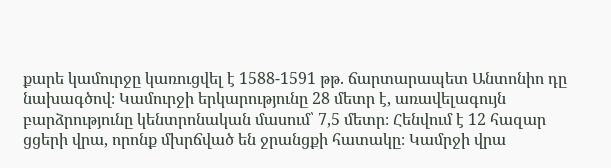քարե կամուրջը կառուցվել է 1588-1591 թթ. ճարտարապետ Անտոնիո դը  նախագծով։ Կամուրջի երկարությունը 28 մետր է, առավելագույն բարձրությունը կենտրոնական մասում՝ 7,5 մետր։ Հենվում է 12 հազար ցցերի վրա, որոնք մխրճված են ջրանցքի հատակը։ Կամրջի վրա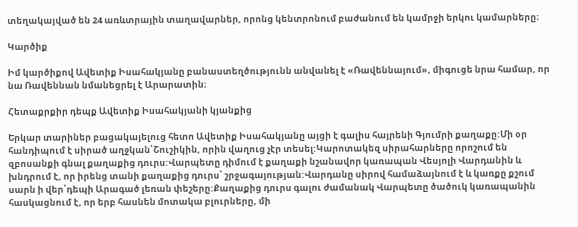տեղակայված են 24 առևտրային տաղավարներ, որոնց կենտրոնում բաժանում են կամրջի երկու կամարները։

Կարծիք

Իմ կարծիքով Ավետիք Իսահակյանը բանաստեղծությունն անվանել է «Ռավեննայում», միգուցե նրա համար, որ նա Ռավեննան նմանեցրել է Արարատին։

Հետաքրքիր դեպք Ավետիք Իսահակյանի կյանքից

Երկար տարիներ բացակայելուց հետո Ավետիք Իսահակյանը այցի է գալիս հայրենի Գյումրի քաղաքը:Մի օր հանդիպում է սիրած աղջկան՝Շուշիկին, որին վաղուց չէր տեսել:Կարոտակեզ սիրահարները որոշում են զբոսանքի գնալ քաղաքից դուրս:Վարպետը դիմում է քաղաքի նշանավոր կառապան Վեսյոլի Վարդանին և խնդրում է, որ իրենց տանի քաղաքից դուրս՝ շրջագայության:Վարդանը սիրով համաձայնում է և կառքը քշում սարն ի վեր՝դեպի Արագած լեռան փեշերը:Քաղաքից դուրս գալու ժամանակ Վարպետը ծածուկ կառապանին հասկացնում է, որ երբ հասնեն մոտակա բլուրները, մի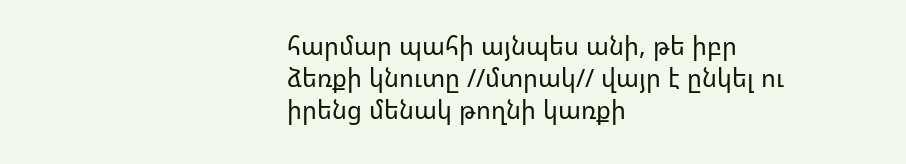հարմար պահի այնպես անի, թե իբր ձեռքի կնուտը //մտրակ// վայր է ընկել ու իրենց մենակ թողնի կառքի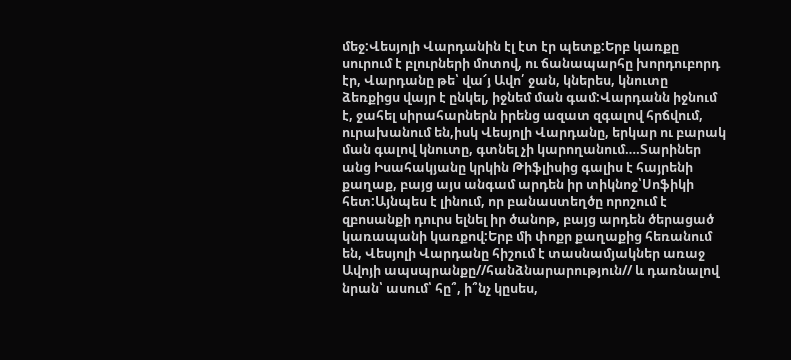մեջ:Վեսյոլի Վարդանին էլ էտ էր պետք:Երբ կառքը սուրում է բլուրների մոտով, ու ճանապարհը խորդուբորդ էր, Վարդանը թե՝ վա՜յ Ավո՛ ջան, կներես, կնուտը ձեռքիցս վայր է ընկել, իջնեմ ման գամ:Վարդանն իջնում է, ջահել սիրահարներն իրենց ազատ զգալով հրճվում, ուրախանում են,իսկ Վեսյոլի Վարդանը, երկար ու բարակ ման գալով կնուտը, գտնել չի կարողանում….Տարիներ անց Իսահակյանը կրկին Թիֆլիսից գալիս է հայրենի քաղաք, բայց այս անգամ արդեն իր տիկնոջ՝Սոֆիկի հետ:Այնպես է լինում, որ բանաստեղծը որոշում է զբոսանքի դուրս ելնել իր ծանոթ, բայց արդեն ծերացած կառապանի կառքով:Երբ մի փոքր քաղաքից հեռանում են, Վեսյոլի Վարդանը հիշում է տասնամյակներ առաջ Ավոյի ապսպրանքը//հանձնարարություն// և դառնալով նրան՝ ասում՝ հը՞, ի՞նչ կըսես,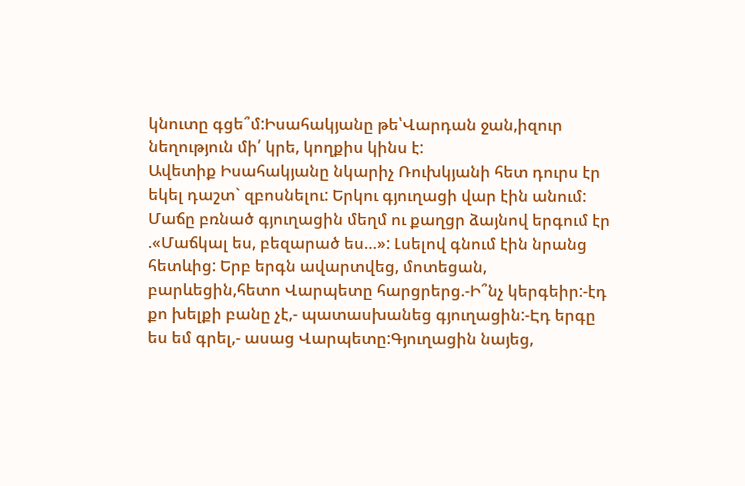կնուտը գցե՞մ:Իսահակյանը թե՝Վարդան ջան,իզուր նեղություն մի՛ կրե, կողքիս կինս է:
Ավետիք Իսահակյանը նկարիչ Ռուխկյանի հետ դուրս էր եկել դաշտ` զբոսնելու: Երկու գյուղացի վար էին անում: Մաճը բռնած գյուղացին մեղմ ու քաղցր ձայնով երգում էր .«Մաճկալ ես, բեզարած ես…»: Լսելով գնում էին նրանց հետևից: Երբ երգն ավարտվեց, մոտեցան, բարևեցին,հետո Վարպետը հարցրերց.-Ի՞նչ կերգեիր:-էդ քո խելքի բանը չէ,- պատասխանեց գյուղացին:-Էդ երգը ես եմ գրել,- ասաց Վարպետը:Գյուղացին նայեց,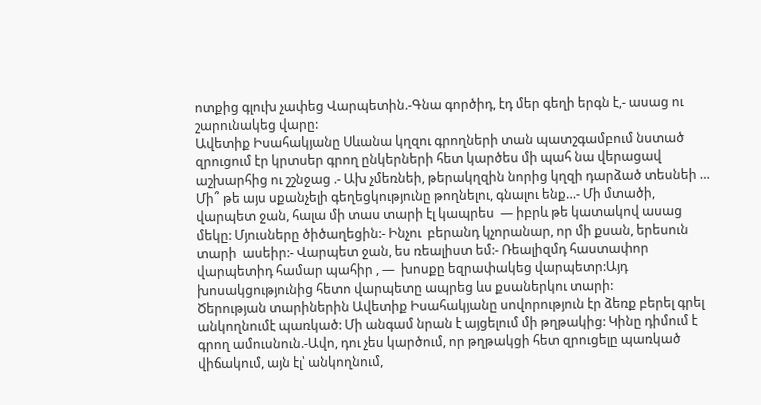ոտքից գլուխ չափեց Վարպետին.-Գնա գործիդ, էդ մեր գեղի երգն է,- ասաց ու շարունակեց վարը:
Ավետիք Իսահակյանը Սևանա կղզու գրողների տան պատշգամբում նստած  զրուցում էր կրտսեր գրող ընկերների հետ կարծես մի պահ նա վերացավ աշխարհից ու շշնջաց .- Ախ չմեռնեի, թերակղզին նորից կղզի դարձած տեսնեի … Մի՞ թե այս սքանչելի գեղեցկությունը թողնելու, գնալու ենք…- Մի մտածի, վարպետ ջան, հալա մի տաս տարի էլ կապրես  — իբրև թե կատակով ասաց մեկը: Մյուսները ծիծաղեցին:- Ինչու  բերանդ կչորանար, որ մի քսան, երեսուն տարի  ասեիր:- Վարպետ ջան, ես ռեալիստ եմ:- Ռեալիզմդ հաստափոր վարպետիդ համար պահիր , —  խոսքը եզրափակեց վարպետր:Այդ խոսակցությունից հետո վարպետը ապրեց ևս քսաներկու տարի:
Ծերության տարիներին Ավետիք Իսահակյանը սովորություն էր ձեռք բերել գրել անկողնումէ պառկած: Մի անգամ նրան է այցելում մի թղթակից: Կինը դիմում է գրող ամուսնուն.-Ավո, դու չես կարծում, որ թղթակցի հետ զրուցելը պառկած վիճակում, այն էլ՝ անկողնում,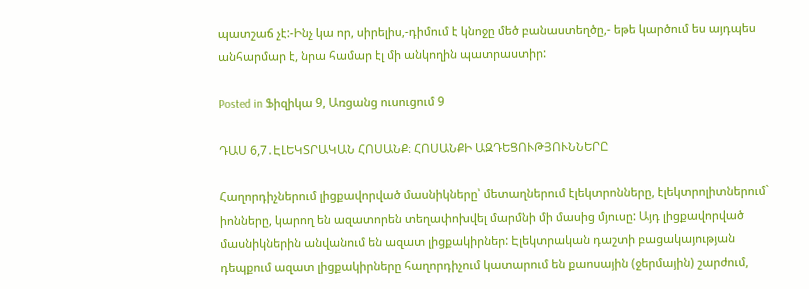պատշաճ չէ:-Ինչ կա որ, սիրելիս,-դիմում է կնոջը մեծ բանաստեղծը,- եթե կարծում ես այդպես անհարմար է, նրա համար էլ մի անկողին պատրաստիր:

Posted in Ֆիզիկա 9, Առցանց ուսուցում 9

ԴԱՍ 6,7․ԷԼԵԿՏՐԱԿԱՆ ՀՈՍԱՆՔ։ ՀՈՍԱՆՔԻ ԱԶԴԵՑՈՒԹՅՈՒՆՆԵՐԸ

Հաղորդիչներում լիցքավորված մասնիկները՝ մետաղներում էլեկտրոնները, էլեկտրոլիտներում` իոնները, կարող են ազատորեն տեղափոխվել մարմնի մի մասից մյուսը: Այդ լիցքավորված մասնիկներին անվանում են ազատ լիցքակիրներ: Էլեկտրական դաշտի բացակայության դեպքում ազատ լիցքակիրները հաղորդիչում կատարում են քաոսային (ջերմային) շարժում,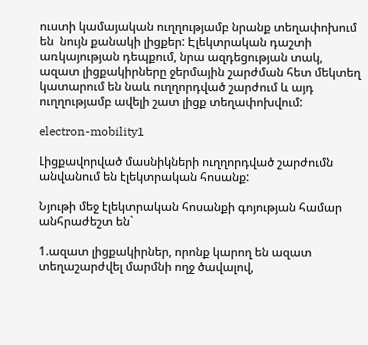ուստի կամայական ուղղությամբ նրանք տեղափոխում են  նույն քանակի լիցքեր: Էլեկտրական դաշտի առկայության դեպքում, նրա ազդեցության տակ, ազատ լիցքակիրները ջերմային շարժման հետ մեկտեղ կատարում են նաև ուղղորդված շարժում և այդ ուղղությամբ ավելի շատ լիցք տեղափոխվում:

electron-mobility1

Լիցքավորված մասնիկների ուղղորդված շարժումն անվանում են էլեկտրական հոսանք:

Նյութի մեջ էլեկտրական հոսանքի գոյության համար անհրաժեշտ են`

1.ազատ լիցքակիրներ, որոնք կարող են ազատ տեղաշարժվել մարմնի ողջ ծավալով,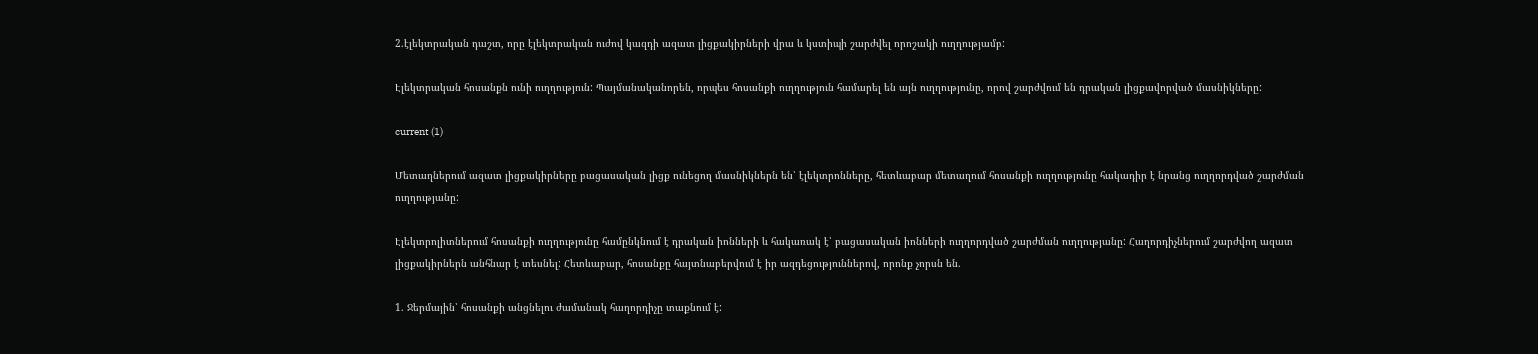2.էլեկտրական դաշտ, որը էլեկտրական ուժով կազդի ազատ լիցքակիրների վրա և կստիպի շարժվել որոշակի ուղղությամբ:

Էլեկտրական հոսանքն ունի ուղղություն: Պայմանականորեն, որպես հոսանքի ուղղություն համարել են այն ուղղությունը, որով շարժվում են դրական լիցքավորված մասնիկները:

current (1)

Մետաղներում ազատ լիցքակիրները բացասական լիցք ունեցող մասնիկներն են՝ էլեկտրոնները, հետևաբար մետաղում հոսանքի ուղղությունը հակադիր է նրանց ուղղորդված շարժման ուղղությանը:

Էլեկտրոլիտներում հոսանքի ուղղությունը համընկնում է դրական իոնների և հակառակ է՝ բացասական իոնների ուղղորդված շարժման ուղղությանը: Հաղորդիչներում շարժվող ազատ լիցքակիրներն անհնար է տեսնել: Հետևաբար, հոսանքը հայտնաբերվում է իր ազդեցություններով, որոնք չորսն են.

1. Ջերմային՝ հոսանքի անցնելու ժամանակ հաղորդիչը տաքնում է: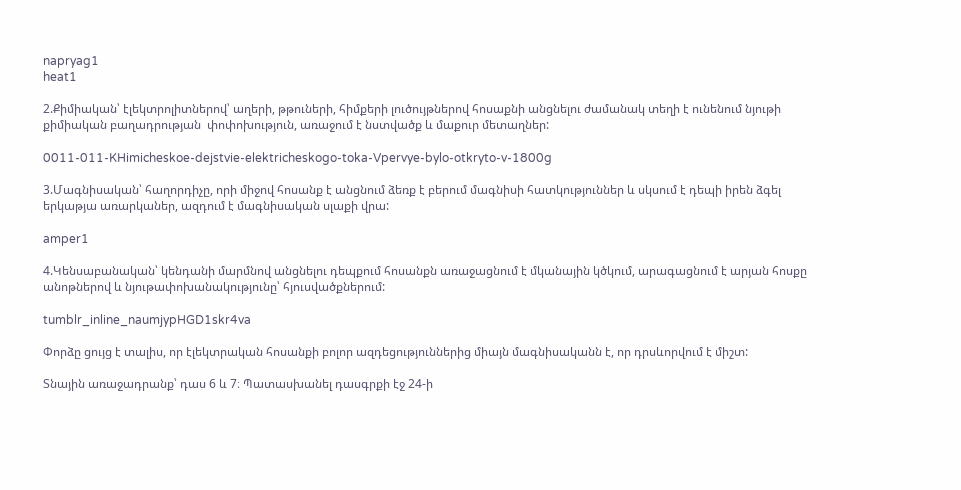napryag1
heat1

2.Քիմիական՝ էլեկտրոլիտներով՝ աղերի, թթուների, հիմքերի լուծույթներով հոսաքնի անցնելու ժամանակ տեղի է ունենում նյութի քիմիական բաղադրության  փոփոխություն, առաջում է նստվածք և մաքուր մետաղներ:

0011-011-KHimicheskoe-dejstvie-elektricheskogo-toka-Vpervye-bylo-otkryto-v-1800g

3.Մագնիսական՝ հաղորդիչը, որի միջով հոսանք է անցնում ձեռք է բերում մագնիսի հատկություններ և սկսում է դեպի իրեն ձգել երկաթյա առարկաներ, ազդում է մագնիսական սլաքի վրա:

amper1

4.Կենսաբանական՝ կենդանի մարմնով անցնելու դեպքում հոսանքն առաջացնում է մկանային կծկում, արագացնում է արյան հոսքը անոթներով և նյութափոխանակությունը՝ հյուսվածքներում:

tumblr_inline_naumjypHGD1skr4va

Փորձը ցույց է տալիս, որ էլեկտրական հոսանքի բոլոր ազդեցություններից միայն մագնիսականն է, որ դրսևորվում է միշտ:

Տնային առաջադրանք՝ դաս 6 և 7։ Պատասխանել դասգրքի էջ 24-ի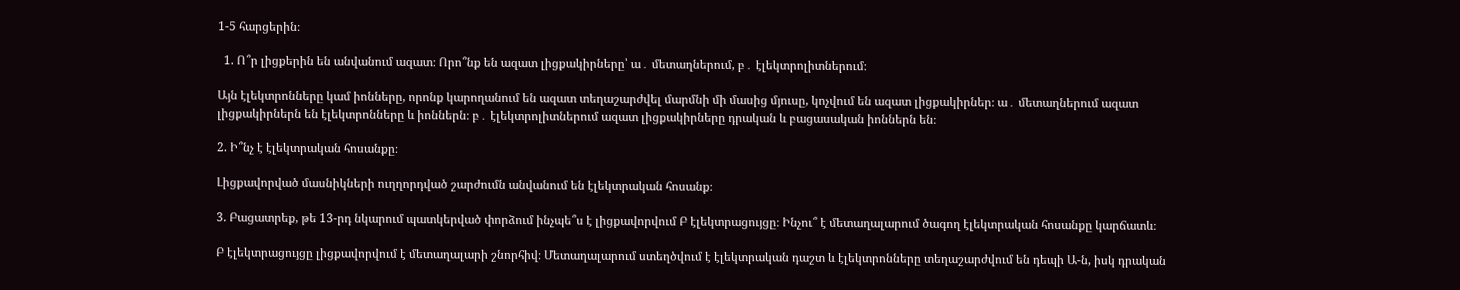1-5 հարցերին։

  1. Ո՞ր լիցքերին են անվանում ազատ։ Որո՞նք են ազատ լիցքակիրները՝ ա․ մետաղներում, բ․ էլեկտրոլիտներում։

Այն էլեկտրոնները կամ իոնները, որոնք կարողանում են ազատ տեղաշարժվել մարմնի մի մասից մյուսը, կոչվում են ազատ լիցքակիրներ։ ա․ մետաղներում ազատ լիցքակիրներն են էլեկտրոնները և իոններն։ բ․ էլեկտրոլիտներում ազատ լիցքակիրները դրական և բացասական իոններն են։

2. Ի՞նչ է էլեկտրական հոսանքը։

Լիցքավորված մասնիկների ուղղորդված շարժումն անվանում են էլեկտրական հոսանք։

3. Բացատրեք, թե 13-րդ նկարում պատկերված փորձում ինչպե՞ս է լիցքավորվում Բ էլեկտրացույցը։ Ինչու՞ է մետաղալարում ծագող էլեկտրական հոսանքը կարճատև։

Բ էլեկտրացույցը լիցքավորվում է մետաղալարի շնորհիվ։ Մետաղալարում ստեղծվում է էլեկտրական դաշտ և էլեկտրոնները տեղաշարժվում են դեպի Ա-ն, իսկ դրական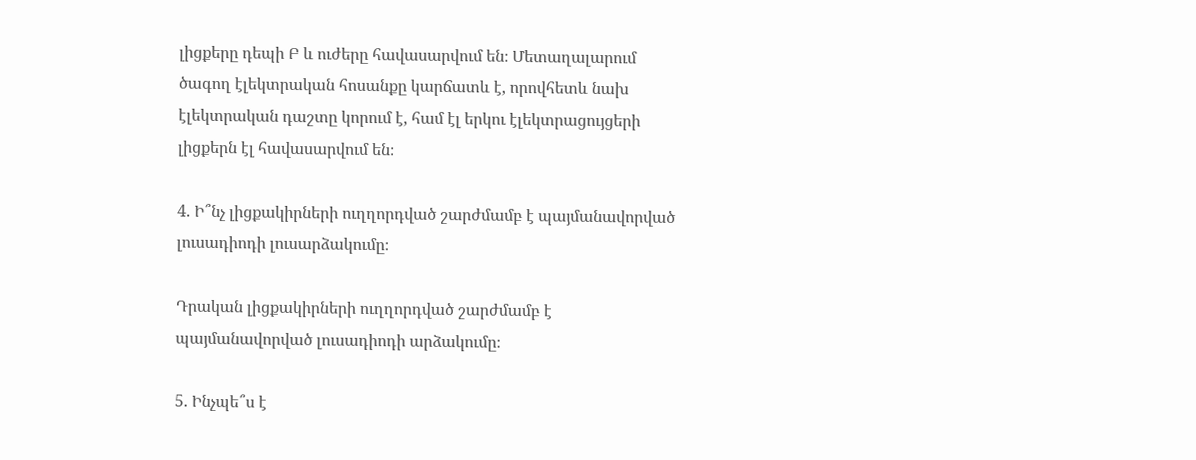լիցքերը դեպի Բ և ուժերը հավասարվում են։ Մետաղալարում ծագող էլեկտրական հոսանքը կարճատև է, որովհետև նախ էլեկտրական դաշտը կորում է, համ էլ երկու էլեկտրացույցերի լիցքերն էլ հավասարվում են։

4. Ի՞նչ լիցքակիրների ուղղորդված շարժմամբ է պայմանավորված լուսադիոդի լուսարձակումը։

Դրական լիցքակիրների ուղղորդված շարժմամբ է պայմանավորված լուսադիոդի արձակումը։

5. Ինչպե՞ս է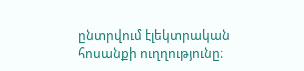ընտրվում էլեկտրական հոսանքի ուղղությունը։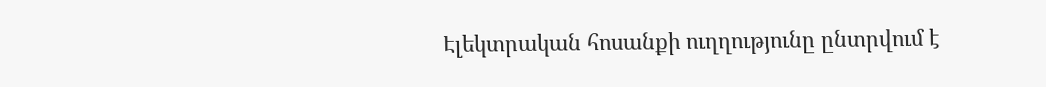Էլեկտրական հոսանքի ուղղությունը ընտրվում է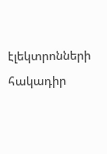էլեկտրոնների հակադիր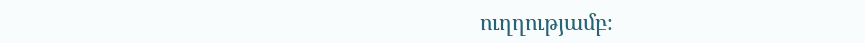ուղղությամբ։